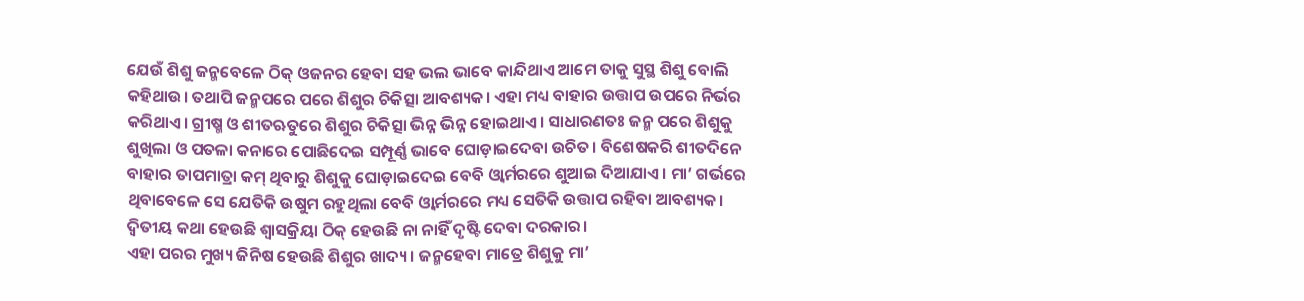ଯେଉଁ ଶିଶୁ ଜନ୍ମବେଳେ ଠିକ୍ ଓଜନର ହେବା ସହ ଭଲ ଭାବେ କାନ୍ଦିଥାଏ ଆମେ ତାକୁ ସୁସ୍ଥ ଶିଶୁ ବୋଲି କହିଥାଉ। ତଥାପି ଜନ୍ମପରେ ପରେ ଶିଶୁର ଚିକିତ୍ସା ଆବଶ୍ୟକ। ଏହା ମଧ୍ୟ ବାହାର ଉତ୍ତାପ ଉପରେ ନିର୍ଭର କରିଥାଏ। ଗ୍ରୀଷ୍ମ ଓ ଶୀତଋତୁରେ ଶିଶୁର ଚିକିତ୍ସା ଭିନ୍ନ ଭିନ୍ନ ହୋଇଥାଏ। ସାଧାରଣତଃ ଜନ୍ମ ପରେ ଶିଶୁକୁ ଶୁଖିଲା ଓ ପତଳା କନାରେ ପୋଛିଦେଇ ସମ୍ପୂର୍ଣ୍ଣ ଭାବେ ଘୋଡ଼ାଇଦେବା ଉଚିତ। ବିଶେଷକରି ଶୀତଦିନେ ବାହାର ତାପମାତ୍ରା କମ୍ ଥିବାରୁ ଶିଶୁକୁ ଘୋଡ଼ାଇଦେଇ ବେବି ଓ୍ବାର୍ମରରେ ଶୁଆଇ ଦିଆଯାଏ। ମା’ ଗର୍ଭରେ ଥିବାବେଳେ ସେ ଯେତିକି ଉଷୁମ ରହୁଥିଲା ବେବି ଓ୍ବାର୍ମରରେ ମଧ୍ୟ ସେତିକି ଉତ୍ତାପ ରହିବା ଆବଶ୍ୟକ। ଦ୍ୱିତୀୟ କଥା ହେଉଛି ଶ୍ୱାସକ୍ରିୟା ଠିକ୍ ହେଉଛି ନା ନାହିଁ ଦୃଷ୍ଟି ଦେବା ଦରକାର।
ଏହା ପରର ମୁଖ୍ୟ ଜିନିଷ ହେଉଛି ଶିଶୁର ଖାଦ୍ୟ। ଜନ୍ମହେବା ମାତ୍ରେ ଶିଶୁକୁ ମା’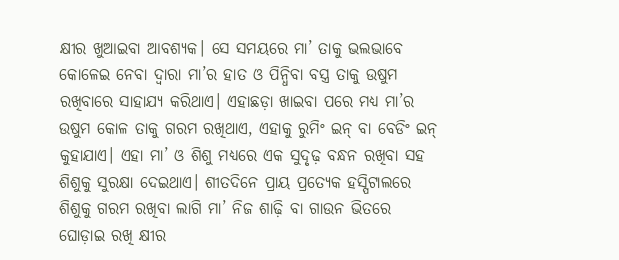କ୍ଷୀର ଖୁଆଇବା ଆବଶ୍ୟକ। ସେ ସମୟରେ ମା’ ତାକୁ ଭଲଭାବେ କୋଳେଇ ନେବା ଦ୍ୱାରା ମା’ର ହାତ ଓ ପିନ୍ଧିବା ବସ୍ତ୍ର ତାକୁ ଉଷୁମ ରଖିବାରେ ସାହାଯ୍ୟ କରିଥାଏ। ଏହାଛଡ଼ା ଖାଇବା ପରେ ମଧ୍ୟ ମା’ର ଉଷୁମ କୋଳ ତାକୁ ଗରମ ରଖିଥାଏ, ଏହାକୁ ରୁମିଂ ଇନ୍ ବା ବେଡିଂ ଇନ୍ କୁହାଯାଏ। ଏହା ମା’ ଓ ଶିଶୁ ମଧ୍ୟରେ ଏକ ସୁଦୃଢ଼ ବନ୍ଧନ ରଖିବା ସହ ଶିଶୁକୁ ସୁରକ୍ଷା ଦେଇଥାଏ। ଶୀତଦିନେ ପ୍ରାୟ ପ୍ରତ୍ୟେକ ହସ୍ପିଟାଲରେ ଶିଶୁକୁ ଗରମ ରଖିବା ଲାଗି ମା’ ନିଜ ଶାଢ଼ି ବା ଗାଉନ ଭିତରେ ଘୋଡ଼ାଇ ରଖି କ୍ଷୀର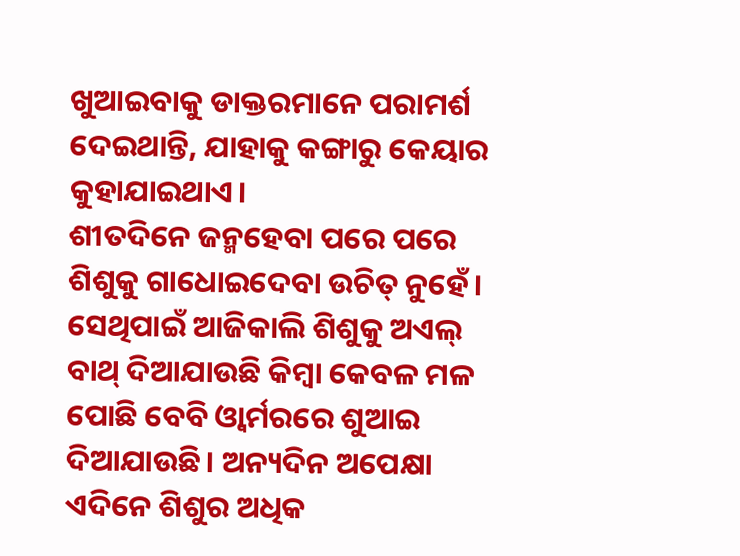ଖୁଆଇବାକୁ ଡାକ୍ତରମାନେ ପରାମର୍ଶ ଦେଇଥାନ୍ତି, ଯାହାକୁ କଙ୍ଗାରୁ କେୟାର କୁହାଯାଇଥାଏ।
ଶୀତଦିନେ ଜନ୍ମହେବା ପରେ ପରେ ଶିଶୁକୁ ଗାଧୋଇଦେବା ଉଚିତ୍ ନୁହେଁ। ସେଥିପାଇଁ ଆଜିକାଲି ଶିଶୁକୁ ଅଏଲ୍ ବାଥ୍ ଦିଆଯାଉଛି କିମ୍ବା କେବଳ ମଳ ପୋଛି ବେବି ଓ୍ବାର୍ମରରେ ଶୁଆଇ ଦିଆଯାଉଛି। ଅନ୍ୟଦିନ ଅପେକ୍ଷା ଏଦିନେ ଶିଶୁର ଅଧିକ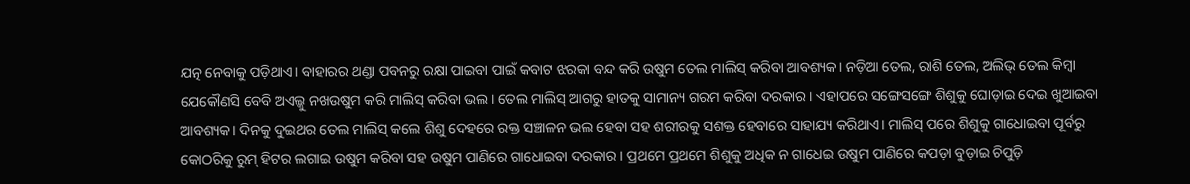ଯତ୍ନ ନେବାକୁ ପଡ଼ିଥାଏ। ବାହାରର ଥଣ୍ଡା ପବନରୁ ରକ୍ଷା ପାଇବା ପାଇଁ କବାଟ ଝରକା ବନ୍ଦ କରି ଉଷୁମ ତେଲ ମାଲିସ୍ କରିବା ଆବଶ୍ୟକ। ନଡ଼ିଆ ତେଲ, ରାଶି ତେଲ, ଅଲିଭ୍ ତେଲ କିମ୍ବା ଯେକୌଣସି ବେବି ଅଏଲ୍କୁ ନଖଉଷୁମ କରି ମାଲିସ୍ କରିବା ଭଲ। ତେଲ ମାଲିସ୍ ଆଗରୁ ହାତକୁ ସାମାନ୍ୟ ଗରମ କରିବା ଦରକାର। ଏହାପରେ ସଙ୍ଗେସଙ୍ଗେ ଶିଶୁକୁ ଘୋଡ଼ାଇ ଦେଇ ଖୁଆଇବା ଆବଶ୍ୟକ। ଦିନକୁ ଦୁଇଥର ତେଲ ମାଲିସ୍ କଲେ ଶିଶୁ ଦେହରେ ରକ୍ତ ସଞ୍ଚାଳନ ଭଲ ହେବା ସହ ଶରୀରକୁ ସଶକ୍ତ ହେବାରେ ସାହାଯ୍ୟ କରିଥାଏ। ମାଲିସ୍ ପରେ ଶିଶୁକୁ ଗାଧୋଇବା ପୂର୍ବରୁ କୋଠରିକୁ ରୁମ୍ ହିଟର ଲଗାଇ ଉଷୁମ କରିବା ସହ ଉଷୁମ ପାଣିରେ ଗାଧୋଇବା ଦରକାର। ପ୍ରଥମେ ପ୍ରଥମେ ଶିଶୁକୁ ଅଧିକ ନ ଗାଧେଇ ଉଷୁମ ପାଣିରେ କପଡ଼ା ବୁଡ଼ାଇ ଚିପୁଡ଼ି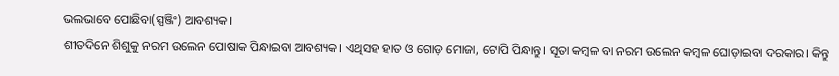ଭଲଭାବେ ପୋଛିବା(ସ୍ପଞ୍ଜିଂ) ଆବଶ୍ୟକ।
ଶୀତଦିନେ ଶିଶୁକୁ ନରମ ଉଲେନ ପୋଷାକ ପିନ୍ଧାଇବା ଆବଶ୍ୟକ। ଏଥିସହ ହାତ ଓ ଗୋଡ଼ ମୋଜା, ଟୋପି ପିନ୍ଧାନ୍ତୁ। ସୂତା କମ୍ବଳ ବା ନରମ ଉଲେନ କମ୍ବଳ ଘୋଡ଼ାଇବା ଦରକାର। କିନ୍ତୁ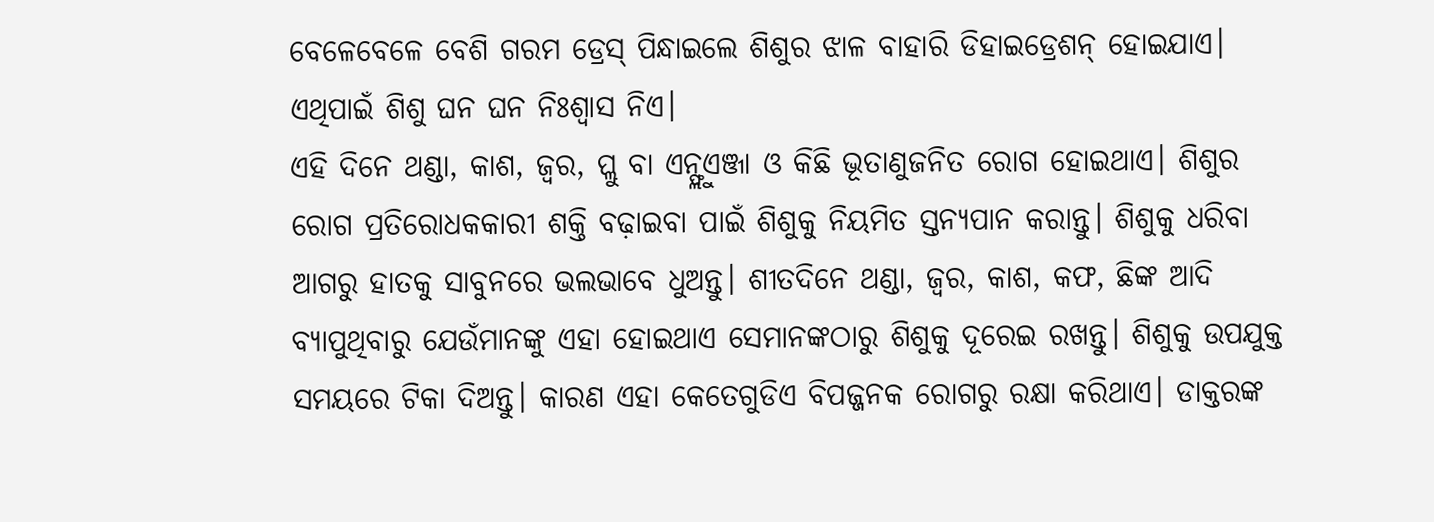ବେଳେବେଳେ ବେଶି ଗରମ ଡ୍ରେସ୍ ପିନ୍ଧାଇଲେ ଶିଶୁର ଝାଳ ବାହାରି ଡିହାଇଡ୍ରେଶନ୍ ହୋଇଯାଏ। ଏଥିପାଇଁ ଶିଶୁ ଘନ ଘନ ନିଃଶ୍ୱାସ ନିଏ।
ଏହି ଦିନେ ଥଣ୍ଡା, କାଶ, ଜ୍ୱର, ପ୍ଲୁ ବା ଏନ୍ଫ୍ଲୁଏଞ୍ଜା ଓ କିଛି ଭୂତାଣୁଜନିତ ରୋଗ ହୋଇଥାଏ। ଶିଶୁର ରୋଗ ପ୍ରତିରୋଧକକାରୀ ଶକ୍ତି ବଢ଼ାଇବା ପାଇଁ ଶିଶୁକୁ ନିୟମିତ ସ୍ତନ୍ୟପାନ କରାନ୍ତୁ। ଶିଶୁକୁ ଧରିବା ଆଗରୁ ହାତକୁ ସାବୁନରେ ଭଲଭାବେ ଧୁଅନ୍ତୁ। ଶୀତଦିନେ ଥଣ୍ଡା, ଜ୍ୱର, କାଶ, କଫ, ଛିଙ୍କ ଆଦି ବ୍ୟାପୁଥିବାରୁ ଯେଉଁମାନଙ୍କୁ ଏହା ହୋଇଥାଏ ସେମାନଙ୍କଠାରୁ ଶିଶୁକୁ ଦୂରେଇ ରଖନ୍ତୁ। ଶିଶୁକୁ ଉପଯୁକ୍ତ ସମୟରେ ଟିକା ଦିଅନ୍ତୁ। କାରଣ ଏହା କେତେଗୁଡିଏ ବିପଜ୍ଜନକ ରୋଗରୁ ରକ୍ଷା କରିଥାଏ। ଡାକ୍ତରଙ୍କ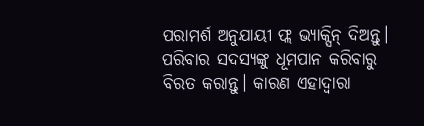ପରାମର୍ଶ ଅନୁଯାୟୀ ଫ୍ଲ ଭ୍ୟାକ୍ସିନ୍ ଦିଅନ୍ତୁ। ପରିବାର ସଦସ୍ୟଙ୍କୁ ଧୂମପାନ କରିବାରୁ ବିରତ କରାନ୍ତୁ। କାରଣ ଏହାଦ୍ୱାରା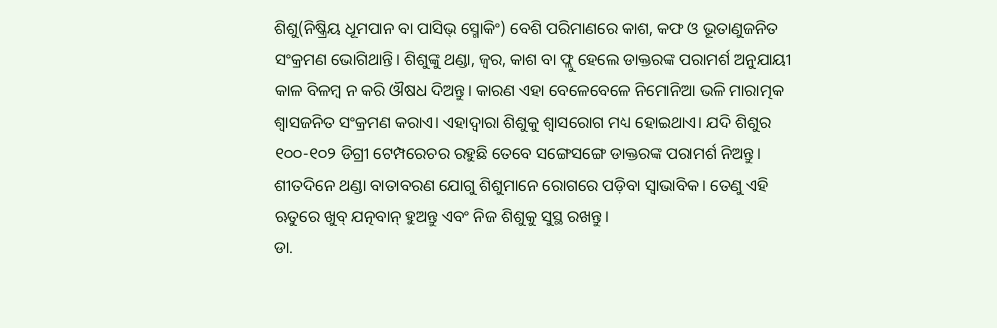ଶିଶୁ(ନିଷ୍କ୍ରିୟ ଧୂମପାନ ବା ପାସିଭ୍ ସ୍ମୋକିଂ) ବେଶି ପରିମାଣରେ କାଶ, କଫ ଓ ଭୂତାଣୁଜନିତ ସଂକ୍ରମଣ ଭୋଗିଥାନ୍ତି। ଶିଶୁଙ୍କୁ ଥଣ୍ଡା, ଜ୍ୱର, କାଶ ବା ଫ୍ଲୁ ହେଲେ ଡାକ୍ତରଙ୍କ ପରାମର୍ଶ ଅନୁଯାୟୀ କାଳ ବିଳମ୍ବ ନ କରି ଔଷଧ ଦିଅନ୍ତୁ। କାରଣ ଏହା ବେଳେବେଳେ ନିମୋନିଆ ଭଳି ମାରାତ୍ମକ ଶ୍ୱାସଜନିତ ସଂକ୍ରମଣ କରାଏ। ଏହାଦ୍ୱାରା ଶିଶୁକୁ ଶ୍ୱାସରୋଗ ମଧ୍ୟ ହୋଇଥାଏ। ଯଦି ଶିଶୁର ୧୦୦-୧୦୨ ଡିଗ୍ରୀ ଟେମ୍ପରେଚର ରହୁଛି ତେବେ ସଙ୍ଗେସଙ୍ଗେ ଡାକ୍ତରଙ୍କ ପରାମର୍ଶ ନିଅନ୍ତୁ। ଶୀତଦିନେ ଥଣ୍ଡା ବାତାବରଣ ଯୋଗୁ ଶିଶୁମାନେ ରୋଗରେ ପଡ଼ିବା ସ୍ବାଭାବିକ। ତେଣୁ ଏହି ଋତୁରେ ଖୁବ୍ ଯତ୍ନବାନ୍ ହୁଅନ୍ତୁ ଏବଂ ନିଜ ଶିଶୁକୁ ସୁସ୍ଥ ରଖନ୍ତୁ।
ଡା.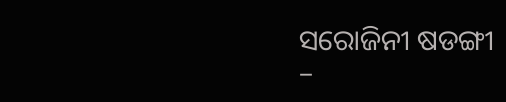ସରୋଜିନୀ ଷଡଙ୍ଗୀ
–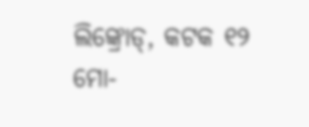ଲିଙ୍କ୍ରୋଡ୍, କଟକ ୧୨
ମୋ-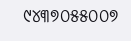୯୪୩୭୦୫୫୦୦୭